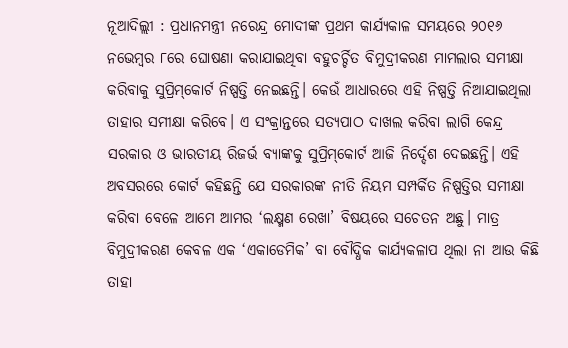ନୂଆଦିଲ୍ଲୀ : ପ୍ରଧାନମନ୍ତ୍ରୀ ନରେନ୍ଦ୍ର ମୋଦୀଙ୍କ ପ୍ରଥମ କାର୍ଯ୍ୟକାଳ ସମୟରେ ୨୦୧୬ ନଭେମ୍ବର ୮ରେ ଘୋଷଣା କରାଯାଇଥିବା ବହୁଚର୍ଚ୍ଚିତ ବିମୁଦ୍ରୀକରଣ ମାମଲାର ସମୀକ୍ଷା କରିବାକୁ ସୁପ୍ରିମ୍‌କୋର୍ଟ ନିଷ୍ପତ୍ତି ନେଇଛନ୍ତି। କେଉଁ ଆଧାରରେ ଏହି ନିଷ୍ପତ୍ତି ନିଆଯାଇଥିଲା ତାହାର ସମୀକ୍ଷା କରିବେ। ଏ ସଂକ୍ରାନ୍ତରେ ସତ୍ୟପାଠ ଦାଖଲ କରିବା ଲାଗି କେନ୍ଦ୍ର ସରକାର ଓ ଭାରତୀୟ ରିଜର୍ଭ ବ୍ୟାଙ୍କକୁ ସୁପ୍ରିମ୍‌କୋର୍ଟ ଆଜି ନିର୍ଦ୍ଦେଶ ଦେଇଛନ୍ତି। ଏହି ଅବସରରେ କୋର୍ଟ କହିଛନ୍ତି ଯେ ସରକାରଙ୍କ ନୀତି ନିୟମ ସମ୍ପର୍କିତ ନିଷ୍ପତ୍ତିର ସମୀକ୍ଷା କରିବା ବେଳେ ଆମେ ଆମର ‘ଲକ୍ଷ୍ମଣ ରେଖା’ ବିଷୟରେ ସଚେତନ ଅଛୁ। ମାତ୍ର ବିମୁଦ୍ରୀକରଣ କେବଳ ଏକ ‘ଏକାଡେମିକ’ ବା ବୌଦ୍ଧିକ କାର୍ଯ୍ୟକଳାପ ଥିଲା ନା ଆଉ କିଛି ତାହା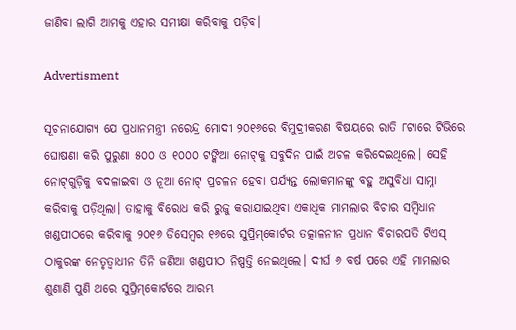ଜାଣିବା ଲାଗି ଆମକୁ ଏହାର ସମୀକ୍ଷା କରିବାକୁ ପଡ଼ିବ।

Advertisment

ସୂଚନାଯୋଗ୍ୟ ଯେ ପ୍ରଧାନମନ୍ତ୍ରୀ ନରେନ୍ଦ୍ର ମୋଦୀ ୨୦୧୬ରେ ବିମୁଦ୍ରୀକରଣ ବିଷୟରେ ରାତି ୮ଟାରେ ଟିଭିରେ ଘୋଷଣା କରି ପୁରୁଣା ୫୦୦ ଓ ୧୦୦୦ ଟଙ୍କିଆ ନୋଟ୍‌କୁ ସବୁଦିନ ପାଇଁ ଅଚଳ କରିଦେଇଥିଲେ।‌ ସେହି ନୋଟ୍‌ଗୁଡ଼ିକୁ ବଦଳାଇବା ଓ ନୂଆ ନୋଟ୍ ପ୍ରଚଳନ ହେବା ପର୍ଯ୍ୟନ୍ତ ଲୋକମାନଙ୍କୁ ବହୁ ଅସୁବିଧା ସାମ୍ନା କରିବାକୁ ପଡ଼ିଥିଲା। ତାହାକୁ ବିରୋଧ କରି ରୁଜୁ କରାଯାଇଥିବା ଏକାଧିକ ମାମଲାର ବିଚାର ସମ୍ବିଧାନ ଖଣ୍ଡପୀଠରେ କରିବାକୁ ୨୦୧୬ ଡିସେମ୍ବର ୧୬ରେ ସୁପ୍ରିମ୍‌କୋର୍ଟର ତତ୍କାଳନୀନ ପ୍ରଧାନ ବିଚାରପତି ଟିଏସ୍‌ ଠାକୁରଙ୍କ ନେତୃତ୍ବାଧୀନ ତିନି ଜଣିଆ ଖଣ୍ଡପୀଠ ନିଷ୍ପତ୍ତି ନେଇଥି‌ଲେ। ଦୀର୍ଘ ୬ ବର୍ଷ ପରେ ଏହି ମାମଲାର ଶୁଣାଣି ପୁଣି ଥରେ ସୁପ୍ରିମ୍‌କୋର୍ଟରେ ଆରମ୍ଭ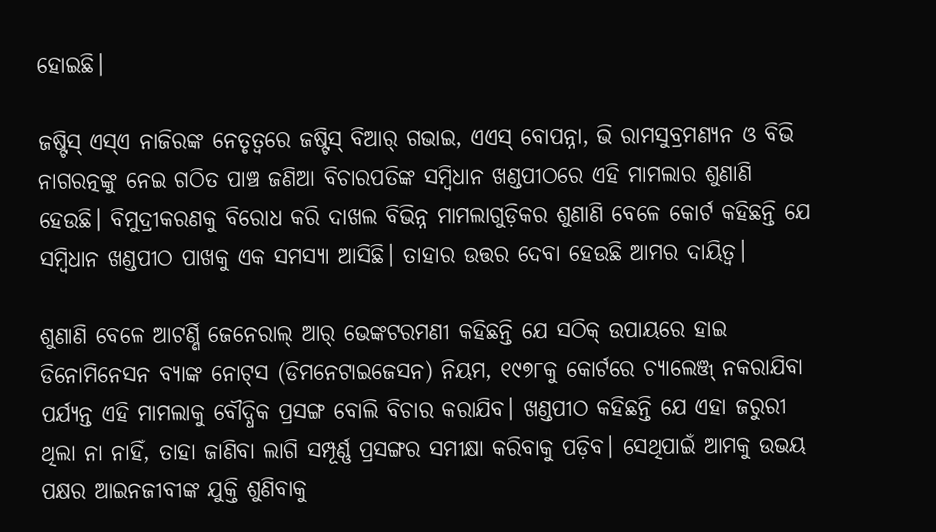ହୋଇଛି।

ଜଷ୍ଟିସ୍‌ ଏସ୍‌ଏ ନାଜିରଙ୍କ ନେତୃତ୍ବରେ ଜଷ୍ଟିସ୍ ବିଆର୍‌ ଗଭାଇ, ଏଏସ୍‌ ବୋପନ୍ନା, ଭି ରାମସୁବ୍ରମଣ୍ୟନ ଓ ବିଭି ନାଗରତ୍ନଙ୍କୁ ନେଇ ଗଠିତ ପାଞ୍ଚ ଜଣିଆ ବିଚାରପତିଙ୍କ ସମ୍ବିଧାନ ଖଣ୍ଡପୀଠରେ ଏହି ମାମଲାର ଶୁଣାଣି ହେଉଛି। ବିମୁଦ୍ରୀକରଣକୁ ବିରୋଧ କରି ଦାଖଲ ବିଭିନ୍ନ ମାମଲାଗୁଡ଼ିକର ଶୁଣାଣି ବେଳେ କୋର୍ଟ କହିଛନ୍ତି ଯେ ସମ୍ବିଧାନ ଖଣ୍ଡପୀଠ ପାଖକୁ ଏକ ସମସ୍ୟା ଆସିଛି। ତାହାର ଉତ୍ତର ଦେବା ହେଉଛି ଆମର ଦାୟିତ୍ବ।

ଶୁଣାଣି ବେଳେ ଆଟର୍ଣ୍ଣି ଜେନେରାଲ୍ ଆର୍‌ ଭେଙ୍କଟରମଣୀ କହିଛନ୍ତି ଯେ ସଠିକ୍ ଉପା‌ୟରେ ହାଇ ଡିନୋମିନେସନ ବ୍ୟାଙ୍କ ନୋଟ୍‌ସ (ଡିମନେଟାଇଜେସନ) ନିୟମ, ୧୯୭୮କୁ କୋର୍ଟରେ ଚ୍ୟାଲେଞ୍ଜ୍‌ ନକରାଯିବା ପର୍ଯ୍ୟନ୍ତ ଏହି ମାମଲାକୁ ବୌଦ୍ଧିକ ପ୍ରସଙ୍ଗ ବୋଲି ବିଚାର କରାଯିବ। ‌ଖଣ୍ଡପୀଠ କହିଛନ୍ତି ଯେ ଏହା ଜରୁରୀ ଥିଲା ନା ନାହିଁ, ତାହା ଜାଣିବା ଲାଗି ସମ୍ପୂର୍ଣ୍ଣ ପ୍ରସଙ୍ଗର ସମୀକ୍ଷା କରିବାକୁ ପଡ଼ିବ। ସେଥିପାଇଁ ଆମକୁ ଉଭୟ ପକ୍ଷର ଆଇନଜୀବୀଙ୍କ ଯୁକ୍ତି ଶୁଣିବାକୁ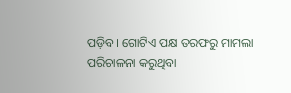ପଡ଼ିବ। ଗୋଟିଏ ପକ୍ଷ ତରଫରୁ ମାମଲା ପରିଚାଳନା କରୁଥିବା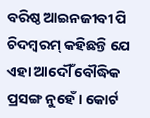ବରିଷ୍ଠ ଆଇନଜୀବୀ ପି ଚିଦମ୍ବରମ୍ କହିଛନ୍ତି ଯେ ଏହା ଆଦୌଁ ବୌଦ୍ଧିକ ପ୍ରସଙ୍ଗ ନୁହେଁ। କୋର୍ଟ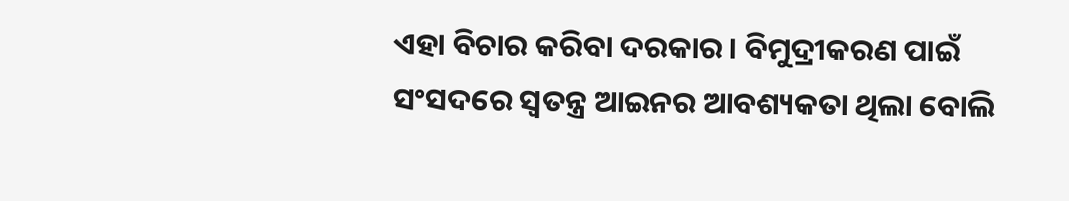ଏହା ବିଚାର କରିବା ଦରକାର। ବିମୁଦ୍ରୀକରଣ ପାଇଁ ସଂସଦରେ ସ୍ବତନ୍ତ୍ର ଆଇନର ଆବଶ୍ୟକତା ଥିଲା ବୋଲି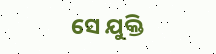ସେ ଯୁକ୍ତି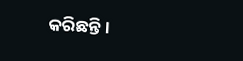କରିଛନ୍ତି।